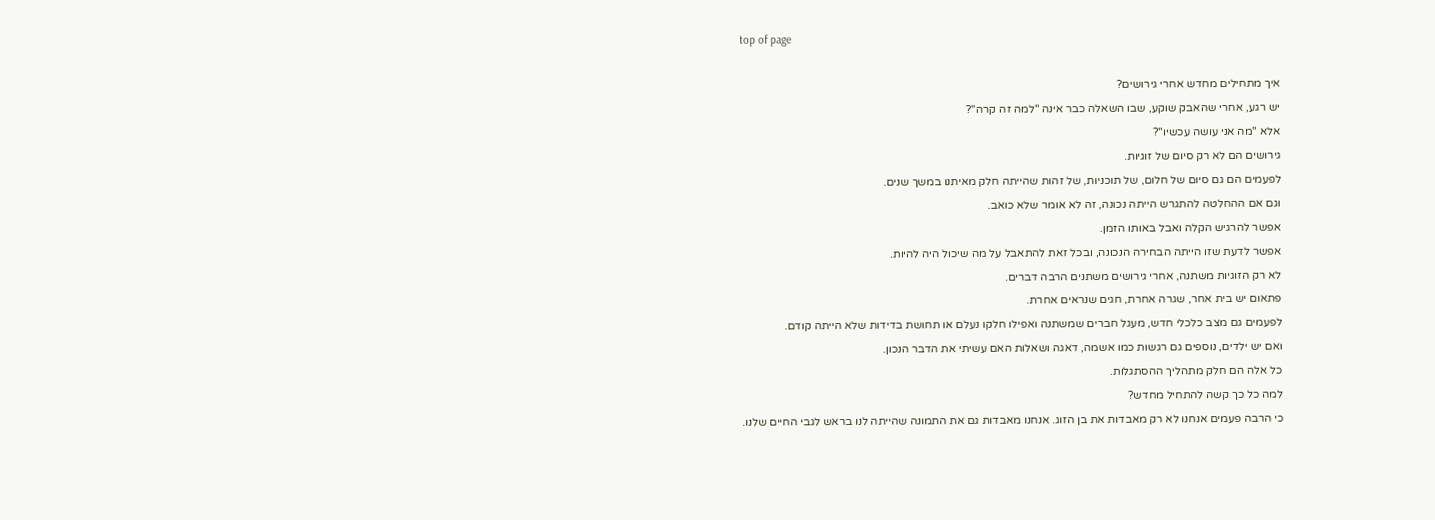top of page

איך מתחילים מחדש אחרי גירושים?
יש רגע, אחרי שהאבק שוקע, שבו השאלה כבר אינה "למה זה קרה"?
אלא "מה אני עושה עכשיו"?
גירושים הם לא רק סיום של זוגיות.
לפעמים הם גם סיום של חלום, של תוכניות, של זהות שהייתה חלק מאיתנו במשך שנים.
וגם אם ההחלטה להתגרש הייתה נכונה, זה לא אומר שלא כואב.
אפשר להרגיש הקלה ואבל באותו הזמן.
אפשר לדעת שזו הייתה הבחירה הנכונה, ובכל זאת להתאבל על מה שיכול היה להיות.
לא רק הזוגיות משתנה, אחרי גירושים משתנים הרבה דברים.
פתאום יש בית אחר, שגרה אחרת, חגים שנראים אחרת.
לפעמים גם מצב כלכלי חדש, מעגל חברים שמשתנה ואפילו חלקו נעלם או תחושת בדידות שלא הייתה קודם.
ואם יש ילדים, נוספים גם רגשות כמו אשמה, דאגה ושאלות האם עשיתי את הדבר הנכון.
כל אלה הם חלק מתהליך ההסתגלות.
למה כל כך קשה להתחיל מחדש?
כי הרבה פעמים אנחנו לא רק מאבדות את בן הזוג. אנחנו מאבדות גם את התמונה שהייתה לנו בראש לגבי החיים שלנו.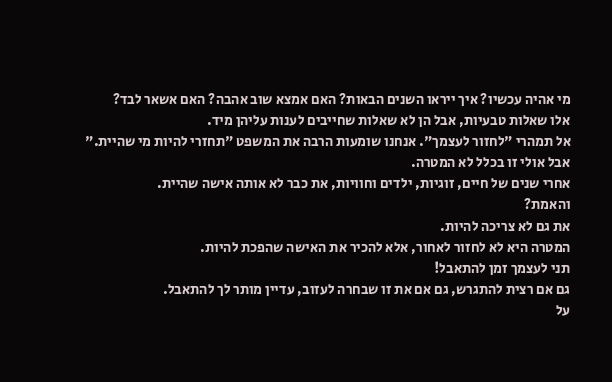מי אהיה עכשיו? איך ייראו השנים הבאות? האם אמצא שוב אהבה? האם אשאר לבד?
אלו שאלות טבעיות, אבל הן לא שאלות שחייבים לענות עליהן מיד.
אל תמהרי "לחזור לעצמך". אנחנו שומעות הרבה את המשפט "תחזרי להיות מי שהיית."
אבל אולי זו בכלל לא המטרה.
אחרי שנים של חיים, זוגיות, ילדים וחוויות, את כבר לא אותה אישה שהיית.
והאמת?
את גם לא צריכה להיות.
המטרה היא לא לחזור לאחור, אלא להכיר את האישה שהפכת להיות.
תני לעצמך זמן להתאבל!
גם אם רצית להתגרש, גם אם את זו שבחרה לעזוב, עדיין מותר לך להתאבל.
על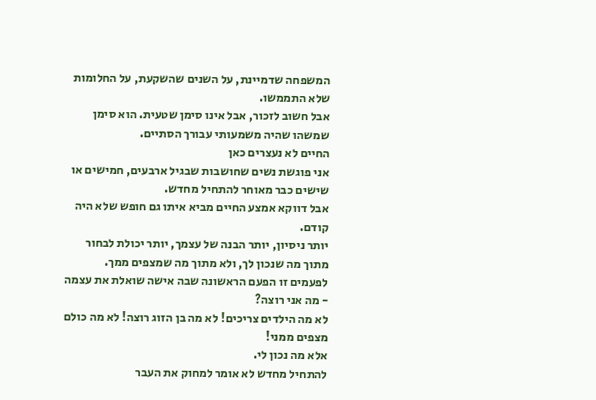המשפחה שדמיינת, על השנים שהשקעת, על החלומות שלא התממשו.
אבל חשוב לזכור, אבל אינו סימן שטעית. הוא סימן שמשהו שהיה משמעותי עבורך הסתיים.
החיים לא נעצרים כאן
אני פוגשת נשים שחושבות שבגיל ארבעים, חמישים או שישים כבר מאוחר להתחיל מחדש.
אבל דווקא אמצע החיים מביא איתו גם חופש שלא היה קודם.
יותר ניסיון, יותר הבנה של עצמך, יותר יכולת לבחור מתוך מה שנכון לך, ולא מתוך מה שמצפים ממך.
לפעמים זו הפעם הראשונה שבה אישה שואלת את עצמה - מה אני רוצה?
לא מה הילדים צריכים! לא מה בן הזוג רוצה! לא מה כולם מצפים ממני!
אלא מה נכון לי.
להתחיל מחדש לא אומר למחוק את העבר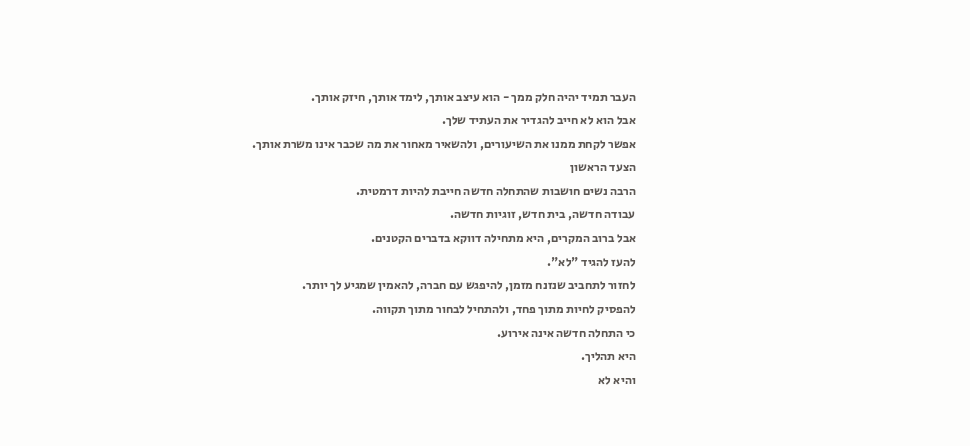העבר תמיד יהיה חלק ממך - הוא עיצב אותך, לימד אותך, חיזק אותך.
אבל הוא לא חייב להגדיר את העתיד שלך.
אפשר לקחת ממנו את השיעורים, ולהשאיר מאחור את מה שכבר אינו משרת אותך.
הצעד הראשון
הרבה נשים חושבות שהתחלה חדשה חייבת להיות דרמטית.
עבודה חדשה, בית חדש, זוגיות חדשה.
אבל ברוב המקרים, היא מתחילה דווקא בדברים הקטנים.
להעז להגיד "לא".
לחזור לתחביב שנזנח מזמן, להיפגש עם חברה, להאמין שמגיע לך יותר.
להפסיק לחיות מתוך פחד, ולהתחיל לבחור מתוך תקווה.
כי התחלה חדשה אינה אירוע.
היא תהליך.
והיא לא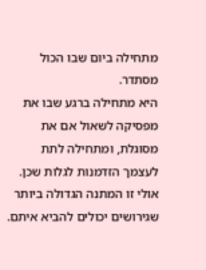מתחילה ביום שבו הכול מסתדר.
היא מתחילה ברגע שבו את מפסיקה לשאול אם את מסוגלת, ומתחילה לתת לעצמך הזדמנות לגלות שכן.
אולי זו המתנה הגדולה ביותר שגירושים יכולים להביא איתם.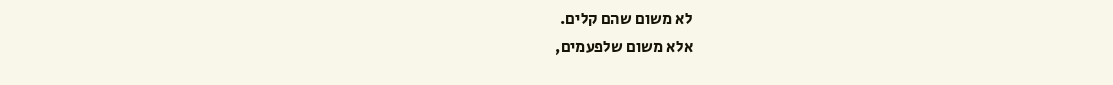לא משום שהם קלים.
אלא משום שלפעמים,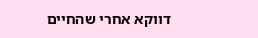דווקא אחרי שהחיים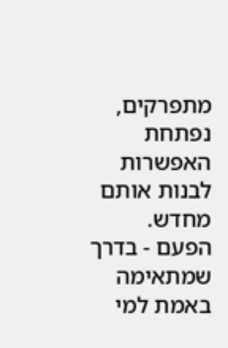מתפרקים, נפתחת האפשרות לבנות אותם מחדש.
הפעם - בדרך שמתאימה באמת למי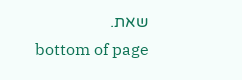שאת.
bottom of page